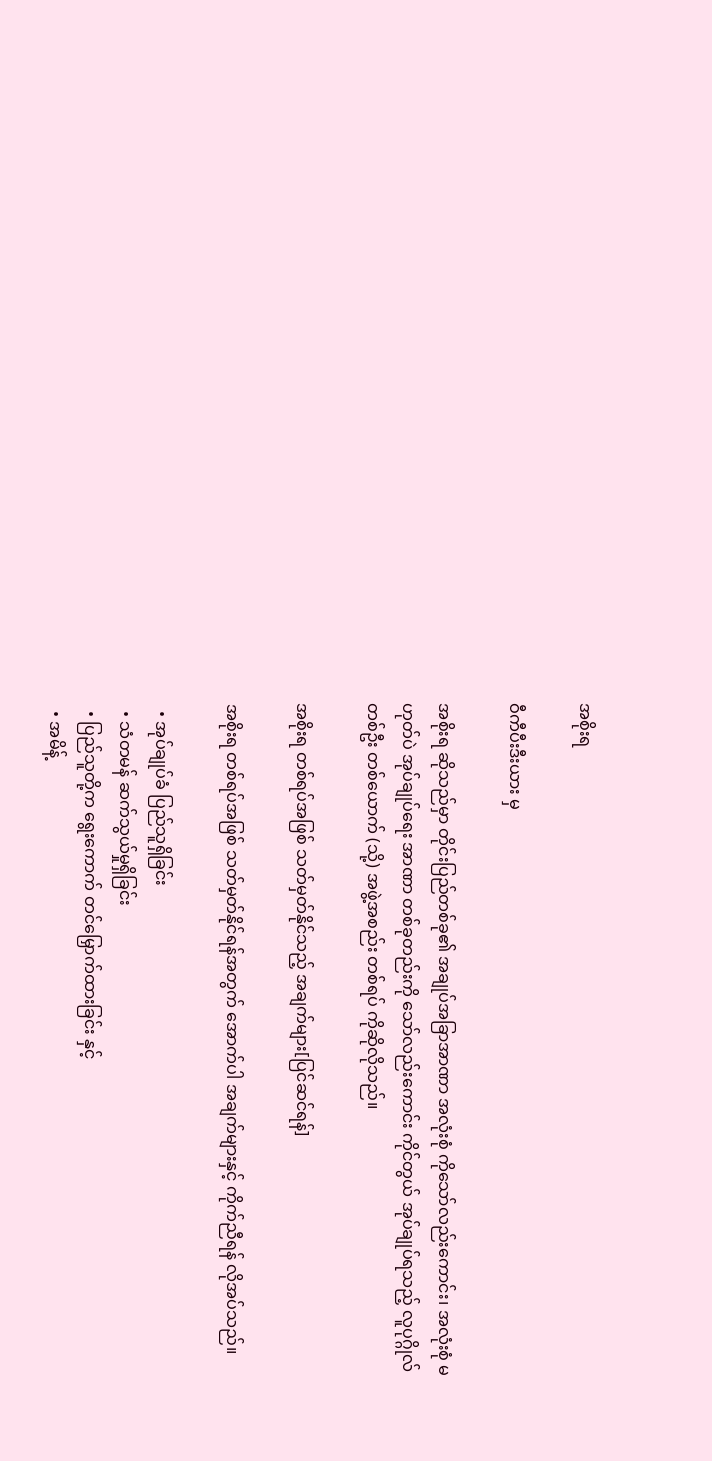အစိုးရ

ဝီကီပီးဒီးယား မှ

အစိုးရ ဆိုသည်မှာ တိုင်းပြည်တစ်ခု၏ အချုပ်အခြာအာဏာ အလုံးစုံ ကိုသော်လည်းကောင်း၊ အလုံးစုံ မဟုတ်ပဲ အုပ်ချုပ်ရေး အာဏာ တစ်ခုတည်းကို သော်လည်းကောင်း ကိုင်တွယ် အုပ်ချုပ်ရသည့် လူပုဂ္ဂိုလ် တစ်ဦး တစ်ယောက် (သို့) အဖွဲ့အစည်း တစ်ရပ် ကိုဆိုလိုသည်။

အစိုးရ တစ်ရပ်အဖြစ် သတ်မှတ်နိုင်သည့် အချက်များ[ပြင်ဆင်ရန်]

အစိုးရ တစ်ရပ်အဖြစ် သတ်မှတ်နိုင်ရန်အတွက် အောက်ပါ အချက်များနှင့် ကိုက်ညီရန် လိုအပ်သည်။

  • အုပ်ချုပ်ခံ ပြည်သူရှိခြင်း
  • သံတမန် ဆက်သွယ်မှုရှိခြင်း
  • ပြည်သူတို့က ရွေးကောက် တင်မြှောက်ထားခြင်း နှင့်
  • အမိန့်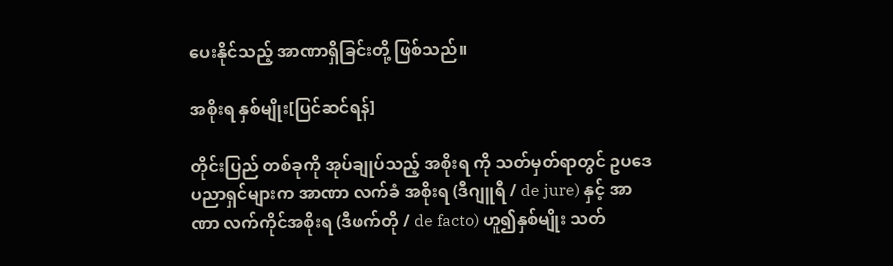ပေးနိုင်သည့် အာဏာရှိခြင်းတို့ ဖြစ်သည်။

အစိုးရ နှစ်မျိုး[ပြင်ဆင်ရန်]

တိုင်းပြည် တစ်ခုကို အုပ်ချုပ်သည့် အစိုးရ ကို သတ်မှတ်ရာတွင် ဥပဒေ ပညာရှင်များက အာဏာ လက်ခံ အစိုးရ (ဒီဂျူရီ / de jure) နှင့် အာဏာ လက်ကိုင်အစိုးရ (ဒီဖက်တို / de facto) ဟူ၍နှစ်မျိုး သတ်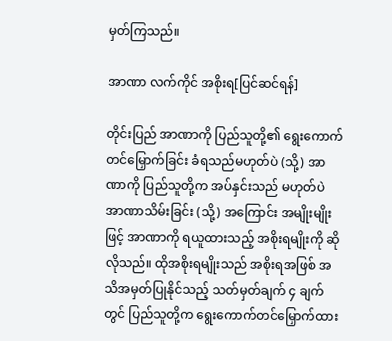မှတ်ကြသည်။

အာဏာ လက်ကိုင် အစိုးရ[ပြင်ဆင်ရန်]

တိုင်းပြည် အာဏာကို ပြည်သူတို့၏ ရွေးကောက် တင်မြှောက်ခြင်း ခံရသည်မဟုတ်ပဲ (သို့) အာဏာကို ပြည်သူတို့က အပ်နှင်းသည် မဟုတ်ပဲ အာဏာသိမ်းခြင်း (သို့) အကြောင်း အမျိုးမျိုးဖြင့် အာဏာကို ရယူထားသည့် အစိုးရမျိုးကို ဆိုလိုသည်။ ထိုအစိုးရမျိုးသည် အစိုးရအဖြစ် အသိအမှတ်ပြုနိုင်သည့် သတ်မှတ်ချက် ၄ ချက်တွင် ပြည်သူတို့က ရွေးကောက်တင်မြှောက်ထား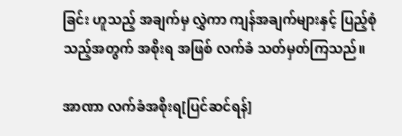ခြင်း ဟူသည့် အချက်မှ လွှဲကာ ကျန်အချက်များနှင့် ပြည့်စုံသည့်အတွက် အစိုးရ အဖြစ် လက်ခံ သတ်မှတ်ကြသည်။

အာဏာ လက်ခံအစိုးရ[ပြင်ဆင်ရန်]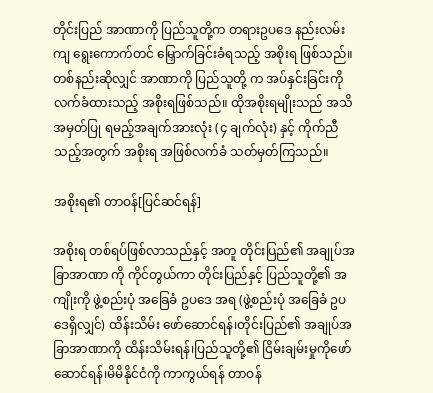တိုင်းပြည် အာဏာကို ပြည်သူတို့က တရားဥပဒေ နည်းလမ်းကျ ရွေးကောက်တင် မြှောက်ခြင်းခံရသည့် အစိုးရ ဖြစ်သည်။ တစ်နည်းဆိုလျှင် အာဏာကို ပြည်သူတို့ က အပ်နှင်းခြင်းကို လက်ခံထားသည့် အစိုးရဖြစ်သည်။ ထိုအစိုးရမျိုးသည် အသိအမှတ်ပြု ရမည့်အချက်အားလုံး (၄ ချက်လုံး) နှင့် ကိုက်ညီသည့်အတွက် အစိုးရ အဖြစ်လက်ခံ သတ်မှတ်ကြသည်။

အစိုးရ၏ တာဝန်[ပြင်ဆင်ရန်]

အစိုးရ တစ်ရပ်ဖြစ်လာသည်နှင့် အတူ တိုင်းပြည်၏ အချုပ်အခြာအာဏာ ကို ကိုင်တွယ်ကာ တိုင်းပြည်နှင့် ပြည်သူတို့၏ အကျိုးကို ဖွဲ့စည်းပုံ အခြေခံ ဥပဒေ အရ (ဖွဲ့စည်းပုံ အခြေခံ ဥပဒေရှိလျှင်) ထိန်းသိမ်း ဖော်ဆောင်ရန်၊တိုင်းပြည်၏ အချုပ်အခြာအာဏာကို ထိန်းသိမ်းရန်၊ပြည်သူတို့၏ ငြိမ်းချမ်းမှုကိုဖော်ဆောင်ရန်၊မိမိနိုင်ငံကို ကာကွယ်ရန် တာဝန်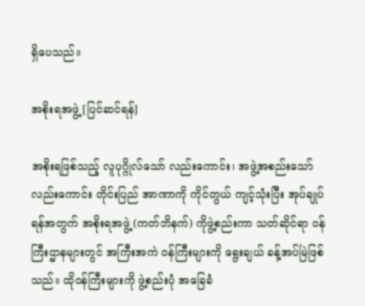ရှိပေသည်။

အစိုးရအဖွဲ့[ပြင်ဆင်ရန်]

အစိုးရဖြစ်သည့် လူပုဂ္ဂိုလ်သော် လည်းကောင်း၊ အဖွဲ့အစည်းသော် လည်းကောင်း တိုင်းပြည် အာဏာကို ကိုင်တွယ် ကျင့်သုံးပြီး အုပ်ချုပ်ရန်အတွက် အစိုးရအဖွဲ့ (ကတ်ဘိနက်) ကိုဖွဲ့စည်းကာ သတ်ဆိုင်ရာ ဝန်ကြီးဌာနများတွင် အကြီးအကဲ ဝန်ကြီးများကို ရွေးချယ် ခန့်အပ်မြဲဖြစ်သည်။ ထိုဝန်ကြီးများကို ဖွဲ့စည်းပုံ အခြေခံ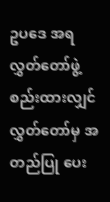ဥပဒေ အရ လွှတ်တော်ဖွဲ့ စည်းထားလျှင် လွှတ်တော်မှ အတည်ပြု ပေး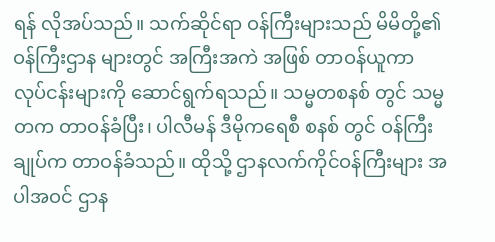ရန် လိုအပ်သည်။ သက်ဆိုင်ရာ ဝန်ကြီးများသည် မိမိတို့၏ ဝန်ကြီးဌာန များတွင် အကြီးအကဲ အဖြစ် တာဝန်ယူကာ လုပ်ငန်းများကို ဆောင်ရွက်ရသည်။ သမ္မတစနစ် တွင် သမ္မတက တာဝန်ခံပြီး၊ ပါလီမန် ဒီမိုကရေစီ စနစ် တွင် ဝန်ကြီးချုပ်က တာဝန်ခံသည်။ ထိုသို့ ဌာနလက်ကိုင်ဝန်ကြီးများ အပါအဝင် ဌာန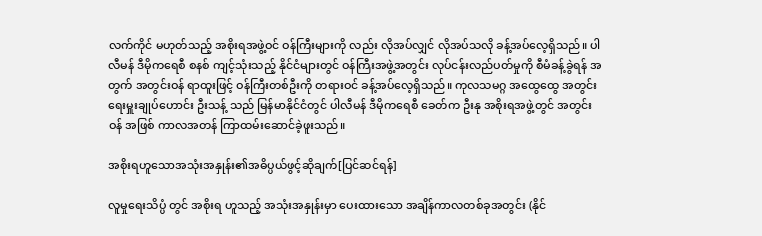လက်ကိုင် မဟုတ်သည့် အစိုးရအဖွဲ့ဝင် ဝန်ကြီးများကို လည်း လိုအပ်လျှင် လိုအပ်သလို ခန့်အပ်လေ့ရှိသည်။ ပါလီမန် ဒီမိုကရေစီ စနစ် ကျင့်သုံးသည့် နိုင်ငံများတွင် ဝန်ကြီးအဖွဲ့အတွင်း လုပ်ငန်းလည်ပတ်မှုကို စီမံခန့်ခွဲရန် အတွက် အတွင်းဝန် ရာထူးဖြင့် ဝန်ကြီးတစ်ဦးကို တရားဝင် ခန့်အပ်လေ့ရှိသည်။ ကုလသမဂ္ဂ အထွေထွေ အတွင်းရေးမှူးချုပ်ဟောင်း ဦးသန့် သည် မြန်မာနိုင်ငံတွင် ပါလီမန် ဒီမိုကရေစီ ခေတ်က ဦးနု အစိုးရအဖွဲ့တွင် အတွင်းဝန် အဖြစ် ကာလအတန် ကြာထမ်းဆောင်ခဲ့ဖူးသည်။

အစိုးရဟူသောအသုံးအနှုန်း၏အဓိပ္ပယ်ဖွင့်ဆိုချက်[ပြင်ဆင်ရန်]

လူမှုရေးသိပ္ပံ တွင် အစိုးရ ဟူသည့် အသုံးအနှုန်းမှာ ပေးထားသော အချိန်ကာလတစ်ခုအတွင်း (နိုင်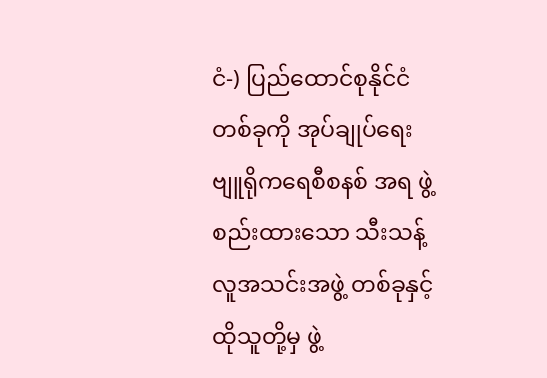ငံ-) ပြည်ထောင်စုနိုင်ငံ တစ်ခုကို အုပ်ချုပ်ရေး ဗျူရိုကရေစီစနစ် အရ ဖွဲ့စည်းထားသော သီးသန့် လူအသင်းအဖွဲ့ တစ်ခုနှင့် ထိုသူတို့မှ ဖွဲ့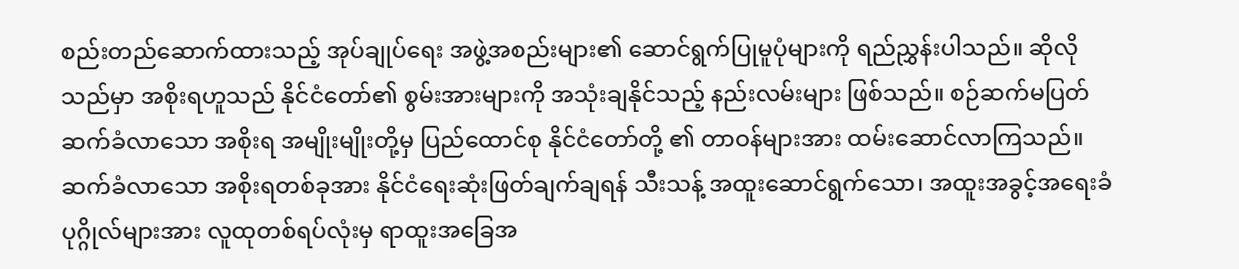စည်းတည်ဆောက်ထားသည့် အုပ်ချုပ်ရေး အဖွဲ့အစည်းများ၏ ဆောင်ရွက်ပြုမူပုံများကို ရည်ညွှန်းပါသည်။ ဆိုလိုသည်မှာ အစိုးရဟူသည် နိုင်ငံတော်၏ စွမ်းအားများကို အသုံးချနိုင်သည့် နည်းလမ်းများ ဖြစ်သည်။ စဉ်ဆက်မပြတ် ဆက်ခံလာသော အစိုးရ အမျိုးမျိုးတို့မှ ပြည်ထောင်စု နိုင်ငံတော်တို့ ၏ တာဝန်များအား ထမ်းဆောင်လာကြသည်။ ဆက်ခံလာသော အစိုးရတစ်ခုအား နိုင်ငံရေးဆုံးဖြတ်ချက်ချရန် သီးသန့် အထူးဆောင်ရွက်သော၊ အထူးအခွင့်အရေးခံ ပုဂ္ဂိုလ်များအား လူထုတစ်ရပ်လုံးမှ ရာထူးအခြေအ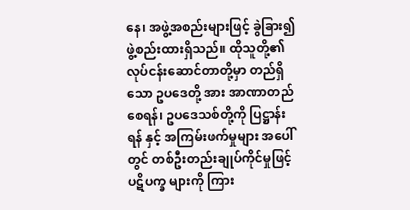နေ၊ အဖွဲ့အစည်းများဖြင့် ခွဲခြား၍ ဖွဲ့စည်းထားရှိသည်။ ထိုသူတို့၏ လုပ်ငန်းဆောင်တာတို့မှာ တည်ရှိသော ဥပဒေတို့ အား အာဏာတည်စေရန်၊ ဥပဒေသစ်တို့ကို ပြဋ္ဌာန်းရန် နှင့် အကြမ်းဖက်မှုများ အပေါ်တွင် တစ်ဦးတည်းချုပ်ကိုင်မှုဖြင့် ပဋိပက္ခ များကို ကြား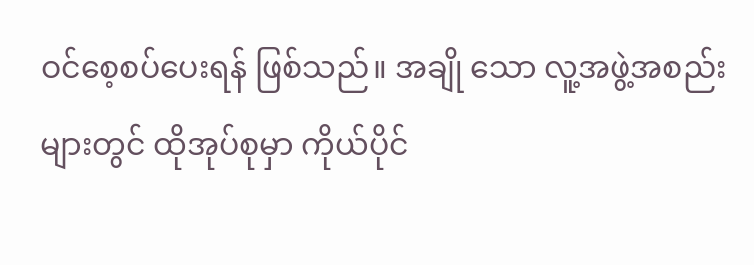ဝင်စေ့စပ်ပေးရန် ဖြစ်သည်။ အချို သော လူ့အဖွဲ့အစည်းများတွင် ထိုအုပ်စုမှာ ကိုယ်ပိုင်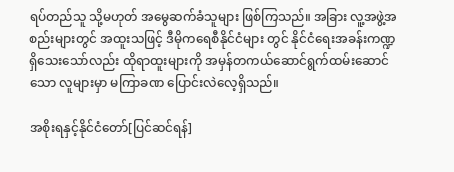ရပ်တည်သူ သို့မဟုတ် အမွေဆက်ခံသူများ ဖြစ်ကြသည်။ အခြား လူ့အဖွဲ့အစည်းများတွင် အထူးသဖြင့် ဒီမိုကရေစီနိုင်ငံများ တွင် နိုင်ငံရေးအခန်းကဏ္ဍ ရှိသေးသော်လည်း ထိုရာထူးများကို အမှန်တကယ်ဆောင်ရွက်ထမ်းဆောင်သော လူများမှာ မကြာခဏ ပြောင်းလဲလေ့ရှိသည်။

အစိုးရနှင့်နိုင်ငံတော်[ပြင်ဆင်ရန်]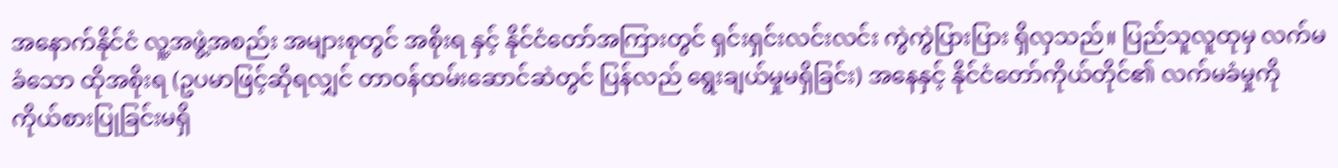အနောက်နိုင်ငံ လူ့အဖွဲ့အစည်း အများစုတွင် အစိုးရ နှင့် နိုင်ငံတော်အကြားတွင် ရှင်းရှင်းလင်းလင်း ကွဲကွဲပြားပြား ရှိလှသည်။ ပြည်သူလူထုမှ လက်မခံသော ထိုအစိုးရ (ဥပမာဖြင့်ဆိုရလျှင် တာဝန်ထမ်းဆောင်ဆဲတွင် ပြန်လည် ရွေးချယ်မှုမရှိခြင်း) အနေနှင့် နိုင်ငံတော်ကိုယ်တိုင်၏ လက်မခံမှုကို ကိုယ်စားပြုခြင်းမရှိ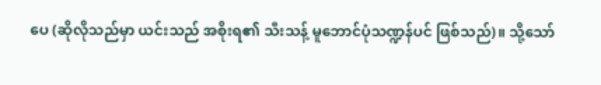ပေ (ဆိုလိုသည်မှာ ယင်းသည် အစိုးရ၏ သီးသန့် မူဘောင်ပုံသဏ္ဍန်ပင် ဖြစ်သည်)။ သို့သော်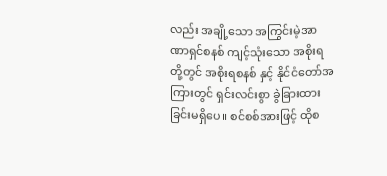လည်း အချို့သော အကြွင်းမဲ့အာဏာရှင်စနစ် ကျင့်သုံးသော အစိုးရတို့တွင် အစိုးရစနစ် နှင့် နိုင်ငံတော်အကြားတွင် ရှင်းလင်းစွာ ခွဲခြားထားခြင်းမရှိပေ။ စင်စစ်အားဖြင့် ထိုစ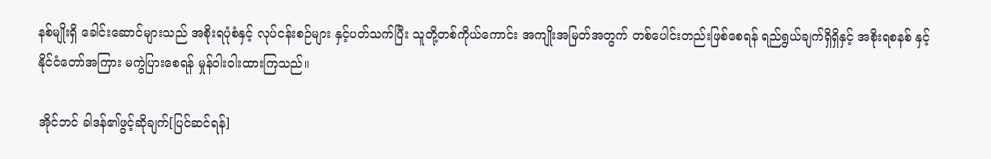နစ်မျိုးရှိ ခေါင်းဆောင်များသည် အစိုးရပုံစံနှင့် လုပ်ငန်းစဉ်များ နှင့်ပတ်သက်ပြီး သူတို့တစ်ကိုယ်ကောင်း အကျိုးအမြတ်အတွက် တစ်ပေါင်းတည်းဖြစ်စေရန် ရည်ရွယ်ချက်ရှိရှိနှင့် အစိုးရစနစ် နှင့် နိုင်ငံတော်အကြား မကွဲပြားစေရန် မှုန်ဝါးဝါးထားကြသည်။

အိုင်ဘင် ခါဒန်၏ဖွင့်ဆိုချက်[ပြင်ဆင်ရန်]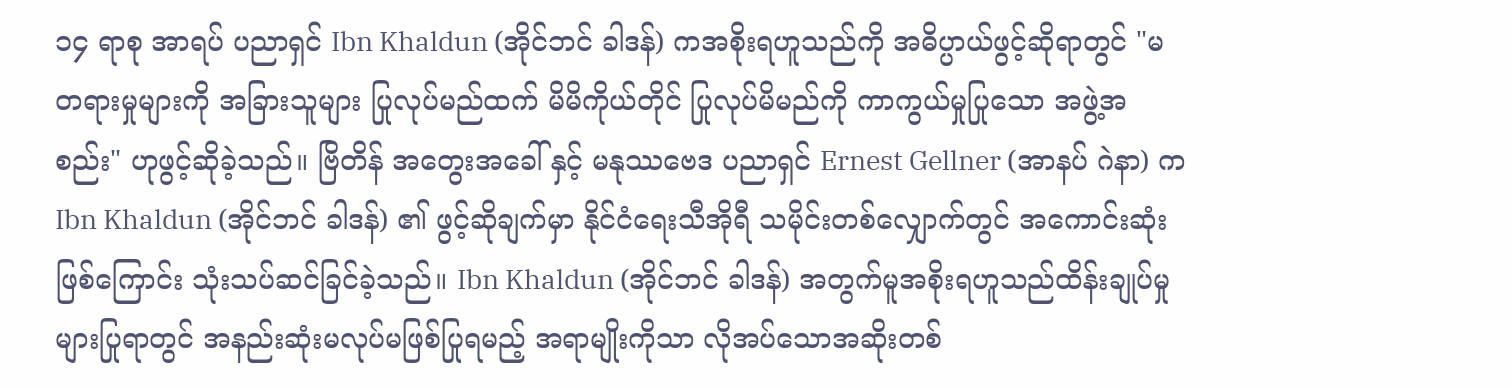၁၄ ရာစု အာရပ် ပညာရှင် Ibn Khaldun (အိုင်ဘင် ခါဒန်) ကအစိုးရဟူသည်ကို အဓိပ္ပာယ်ဖွင့်ဆိုရာတွင် "မတရားမှုများကို အခြားသူများ ပြုလုပ်မည်ထက် မိမိကိုယ်တိုင် ပြုလုပ်မိမည်ကို ကာကွယ်မှုပြုသော အဖွဲ့အစည်း" ဟုဖွင့်ဆိုခဲ့သည်။ ဗြိတိန် အတွေးအခေါ် နှင့် မနုဿဗေဒ ပညာရှင် Ernest Gellner (အာနပ် ဂဲနာ) က Ibn Khaldun (အိုင်ဘင် ခါဒန်) ၏ ဖွင့်ဆိုချက်မှာ နိုင်ငံရေးသီအိုရီ သမိုင်းတစ်လျှောက်တွင် အကောင်းဆုံးဖြစ်ကြောင်း သုံးသပ်ဆင်ခြင်ခဲ့သည်။ Ibn Khaldun (အိုင်ဘင် ခါဒန်) အတွက်မူအစိုးရဟူသည်ထိန်းချုပ်မှုများပြုရာတွင် အနည်းဆုံးမလုပ်မဖြစ်ပြုရမည့် အရာမျိုးကိုသာ လိုအပ်သောအဆိုးတစ်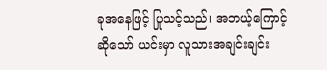ခုအနေဖြင့် ပြုသင့်သည်၊ အဘယ့်ကြောင့်ဆိုသော် ယင်းမှာ လူသားအချင်းချင်း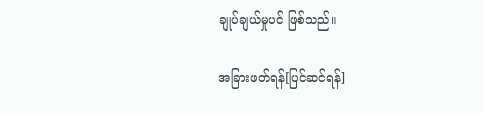ချုပ်ချယ်မှုပင် ဖြစ်သည်။

အခြားဖတ်ရန်[ပြင်ဆင်ရန်]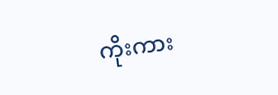ကိုးကား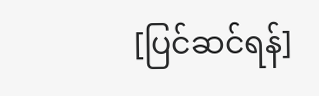[ပြင်ဆင်ရန်]